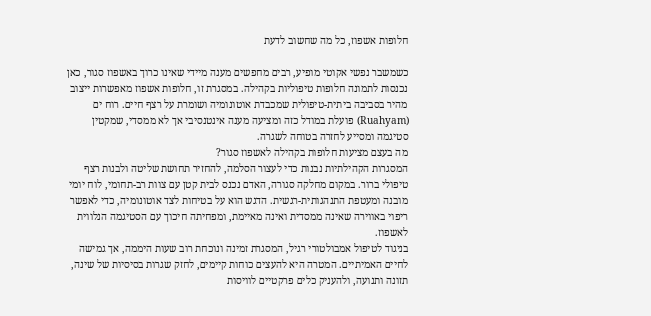חלופות אשפוז, כל מה שחשוב לדעת

כשמשבר נפשי אקוטי מופיע, רבים מחפשים מענה מיידי שאינו כרוך באשפוז סגור, כאן נכנסות לתמונה חלופות טיפוליות בקהילה. במסגרת זו, חלופות אשפוז מאפשרות ייצוב מהיר בסביבה ביתית-טיפולית שמכבדת אוטונומיה ושומרת על רצף חיים. רוח ים (Ruahyam) פועלת במודל כזה ומציעה מענה אינטנסיבי אך לא ממסדי, שמקטין סטיגמה ומסייע לחזרה בטוחה לשגרה.
מה בעצם מציעות חלופות בקהילה לאשפוז סגור?
המסגרות הקהילתיות נבנות כדי לעצור הסלמה, להחזיר תחושת שליטה ולבנות רצף טיפולי ברור. במקום מחלקה סגורה, האדם נכנס לבית קטן עם צוות רב-תחומי, לוח יומי מובנה ומעטפת התנהגותית-רגשית. הדגש הוא על בטיחות לצד אוטונומיה, כדי לאפשר ריפוי באווירה שאינה ממסדית ואינה מאיימת, ומפחיתה חיכוך עם הסטיגמה הנלווית לאשפוז.
בניגוד לטיפול אמבולטורי רגיל, המסגרת זמינה ונוכחת רוב שעות היממה, אך גמישה לחיים האמיתיים. המטרה היא להעצים כוחות קיימים, לחזק שגרות בסיסיות של שינה, תזונה ותנועה, ולהעניק כלים פרקטיים לוויסות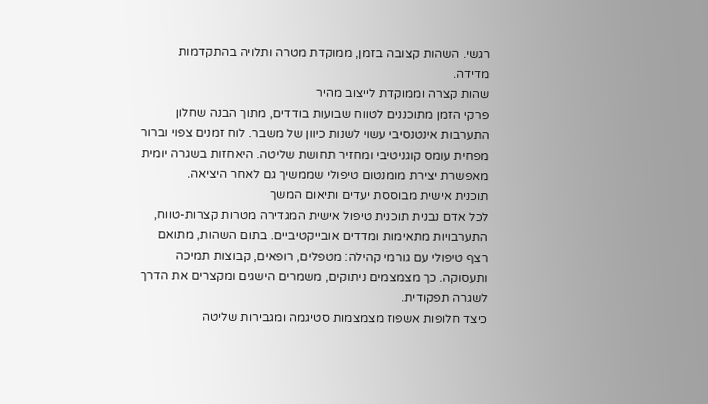רגשי. השהות קצובה בזמן, ממוקדת מטרה ותלויה בהתקדמות מדידה.
שהות קצרה וממוקדת לייצוב מהיר
פרקי הזמן מתוכננים לטווח שבועות בודדים, מתוך הבנה שחלון התערבות אינטנסיבי עשוי לשנות כיוון של משבר. לוח זמנים צפוי וברור מפחית עומס קוגניטיבי ומחזיר תחושת שליטה. היאחזות בשגרה יומית מאפשרת יצירת מומנטום טיפולי שממשיך גם לאחר היציאה.
תוכנית אישית מבוססת יעדים ותיאום המשך
לכל אדם נבנית תוכנית טיפול אישית המגדירה מטרות קצרות-טווח, התערבויות מתאימות ומדדים אובייקטיביים. בתום השהות, מתואם רצף טיפולי עם גורמי קהילה: מטפלים, רופאים, קבוצות תמיכה ותעסוקה. כך מצמצמים ניתוקים, משמרים הישגים ומקצרים את הדרך לשגרה תפקודית.
כיצד חלופות אשפוז מצמצמות סטיגמה ומגבירות שליטה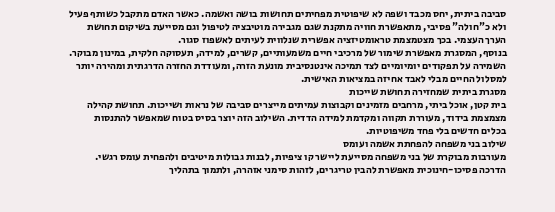סביבה ביתית, יחס מכבד ושפה לא שיפוטית מפחיתים תחושות בושה ואשמה. כאשר האדם מתקבל כשותף פעיל ולא כ"חולה" פסיבי, מתאפשרת חוויה מתקנת שגם מגבירה מוטיבציה לטיפול וגם מסייעת בשיקום תחושת הערך העצמי. בכך מצטמצמת טראומטיזציה אפשרית שנלווית לעיתים לאשפוז סגור.
בנוסף, המסגרת מאפשרת שימור של מרכיבי חיים משמעותיים, קשרים, למידה, תעסוקה חלקית, במינון מבוקר. השמירה על תפקודים יומיומיים לצד תמיכה אינטנסיבית מונעת הזרה, ומעודדת החזרה הדרגתית ומהירה יותר למסלול החיים מבלי לאבד אחיזה במציאות האישית.
מסגרת ביתית שמחזירה תחושת שייכות
בית קטן, אוכל ביתי, מרחבים מזמינים וקבוצות עמיתים מייצרים סביבה של נראות ושייכות. תחושת קהילה מצמצמת בידוד, מעוררת תקווה ומקדמת למידה הדדית. השילוב הזה יוצר בסיס בטוח שמאפשר להתנסות בכלים חדשים בלי פחד משיפוטיות.
שילוב בני משפחה להפחתת אשמה ועומס
מעורבות מבוקרת של בני משפחה מסייעת ליישר קו ציפיות, לבנות גבולות מיטיבים ולהפחית עומס רגשי. הדרכה פסיכו-חינוכית מאפשרת להבין טריגרים, לזהות סימני אזהרה, ולתמוך בתהליך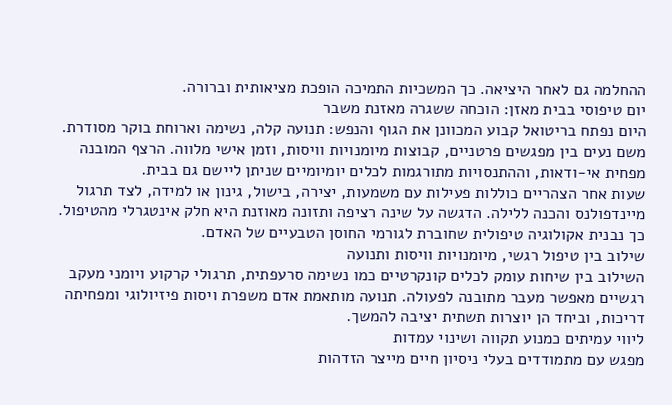ההחלמה גם לאחר היציאה. כך המשכיות התמיכה הופכת מציאותית וברורה.
יום טיפוסי בבית מאזן: הוכחה ששגרה מאזנת משבר
היום נפתח בריטואל קבוע המכוונן את הגוף והנפש: תנועה קלה, נשימה וארוחת בוקר מסודרת. משם נעים בין מפגשים פרטניים, קבוצות מיומנויות וויסות, וזמן אישי מלווה. הרצף המובנה מפחית אי-ודאות, וההתנסויות מתורגמות לכלים יומיומיים שניתן ליישם גם בבית.
שעות אחר הצהריים כוללות פעילות עם משמעות, יצירה, בישול, גינון או למידה, לצד תרגול מיינדפולנס והכנה ללילה. הדגשה על שינה רציפה ותזונה מאוזנת היא חלק אינטגרלי מהטיפול. כך נבנית אקולוגיה טיפולית שחוברת לגורמי החוסן הטבעיים של האדם.
שילוב בין טיפול רגשי, מיומנויות וויסות ותנועה
השילוב בין שיחות עומק לכלים קונקרטיים כמו נשימה סרעפתית, תרגולי קרקוע ויומני מעקב רגשיים מאפשר מעבר מתובנה לפעולה. תנועה מותאמת אדם משפרת ויסות פיזיולוגי ומפחיתה דריכות, וביחד הן יוצרות תשתית יציבה להמשך.
ליווי עמיתים כמנוע תקווה ושינוי עמדות
מפגש עם מתמודדים בעלי ניסיון חיים מייצר הזדהות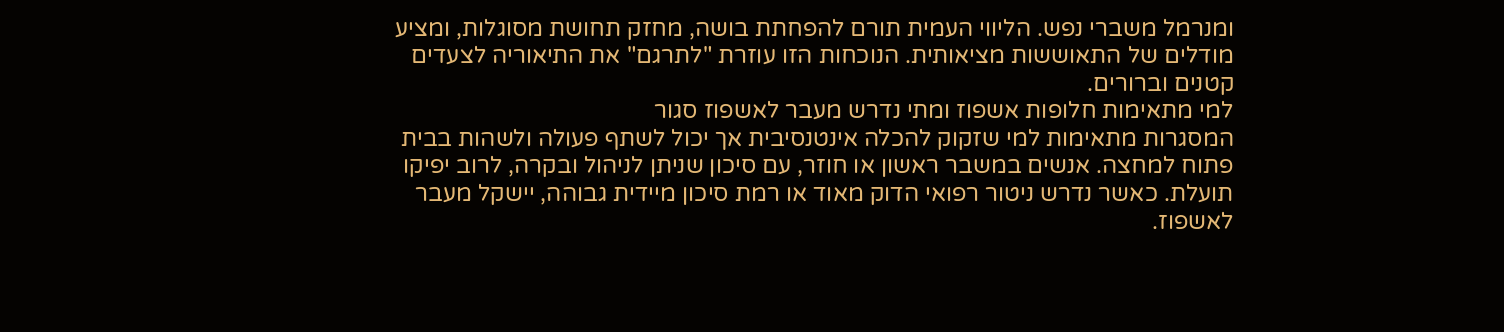ומנרמל משברי נפש. הליווי העמית תורם להפחתת בושה, מחזק תחושת מסוגלות, ומציע מודלים של התאוששות מציאותית. הנוכחות הזו עוזרת "לתרגם" את התיאוריה לצעדים קטנים וברורים.
למי מתאימות חלופות אשפוז ומתי נדרש מעבר לאשפוז סגור
המסגרות מתאימות למי שזקוק להכלה אינטנסיבית אך יכול לשתף פעולה ולשהות בבית פתוח למחצה. אנשים במשבר ראשון או חוזר, עם סיכון שניתן לניהול ובקרה, לרוב יפיקו תועלת. כאשר נדרש ניטור רפואי הדוק מאוד או רמת סיכון מיידית גבוהה, יישקל מעבר לאשפוז.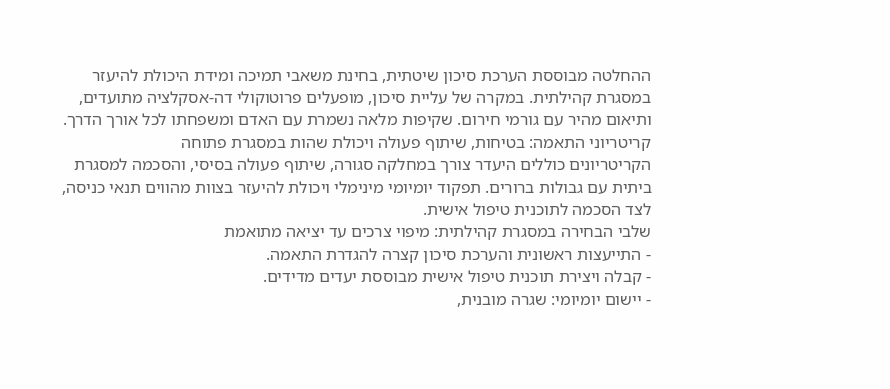ההחלטה מבוססת הערכת סיכון שיטתית, בחינת משאבי תמיכה ומידת היכולת להיעזר במסגרת קהילתית. במקרה של עליית סיכון, מופעלים פרוטוקולי דה-אסקלציה מתועדים, ותיאום מהיר עם גורמי חירום. שקיפות מלאה נשמרת עם האדם ומשפחתו לכל אורך הדרך.
קריטריוני התאמה: בטיחות, שיתוף פעולה ויכולת שהות במסגרת פתוחה
הקריטריונים כוללים היעדר צורך במחלקה סגורה, שיתוף פעולה בסיסי, והסכמה למסגרת ביתית עם גבולות ברורים. תפקוד יומיומי מינימלי ויכולת להיעזר בצוות מהווים תנאי כניסה, לצד הסכמה לתוכנית טיפול אישית.
שלבי הבחירה במסגרת קהילתית: מיפוי צרכים עד יציאה מתואמת
- התייעצות ראשונית והערכת סיכון קצרה להגדרת התאמה.
- קבלה ויצירת תוכנית טיפול אישית מבוססת יעדים מדידים.
- יישום יומיומי: שגרה מובנית,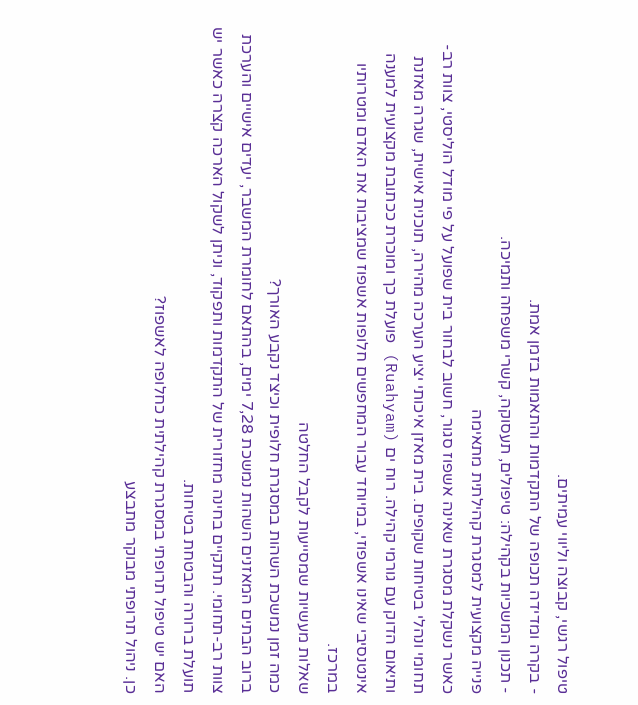טיפול רגשי, קבוצה וליווי עמיתים.
- בקרה ומדידה תכופה של התקדמות והתאמות בזמן אמת.
- תכנון המשכיות בקהילה: טיפולים, תעסוקה, קשרי משפחה ותמיכה.
פנייה מקצועית למסגרת קהילתית מתאימה
כאשר נשקלת מסגרת שאינה אשפוז סגור, חשוב לבחור בית שפועל על פי מודל הוליסטי, צוות רב-תחומי ונהלי בטיחות שקופים. בית מאזן איכותי יציע הערכה מהירה, תוכנית אישית, שגרה מאזנת ותיאום הדוק עם גורמי קהילה. רוח ים (Ruahyam) פועלת כך ומוכרת ככתובת מקצועית למענה אינטנסיבי שאינו אשפוזי, במיוחד עבור המחפשים חלופות אשפוז שמציבות את האדם ומטרותיו במרכז.
שאלות מעשיות שמסייעות לקבל החלטה
כמה זמן נמשכת השהות במסגרת חלופית וכיצד נקבע האורך?
ברוב הבתים המאזנים השהות נמשכת 7,28 ימים, בהתאם לחומרת המשבר, יעדים אישיים והערכת צוות רב-תחומי. תתקיים בחינה מחזורית של התקדמות ותפקוד, וניתן לשקול הארכה קצרה כאשר יש תועלת ברורה והבטחת בטיחות.
האם יש טיפול תרופתי במסגרת קהילתית כחלופה לאשפוז?
כן. ניהול תרופתי מבוקר מתבצע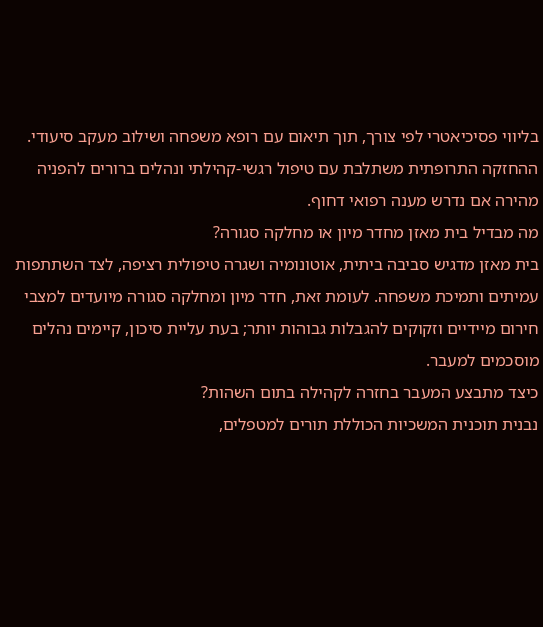בליווי פסיכיאטרי לפי צורך, תוך תיאום עם רופא משפחה ושילוב מעקב סיעודי. ההחזקה התרופתית משתלבת עם טיפול רגשי-קהילתי ונהלים ברורים להפניה מהירה אם נדרש מענה רפואי דחוף.
מה מבדיל בית מאזן מחדר מיון או מחלקה סגורה?
בית מאזן מדגיש סביבה ביתית, אוטונומיה ושגרה טיפולית רציפה, לצד השתתפות עמיתים ותמיכת משפחה. לעומת זאת, חדר מיון ומחלקה סגורה מיועדים למצבי חירום מיידיים וזקוקים להגבלות גבוהות יותר; בעת עליית סיכון, קיימים נהלים מוסכמים למעבר.
כיצד מתבצע המעבר בחזרה לקהילה בתום השהות?
נבנית תוכנית המשכיות הכוללת תורים למטפלים,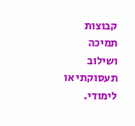קבוצות תמיכה ושילוב תעסוקתי או לימודי.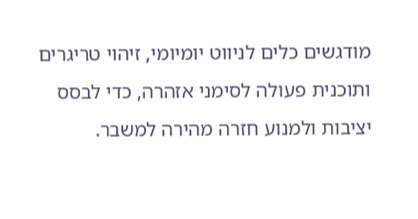מודגשים כלים לניווט יומיומי, זיהוי טריגרים ותוכנית פעולה לסימני אזהרה, כדי לבסס יציבות ולמנוע חזרה מהירה למשבר.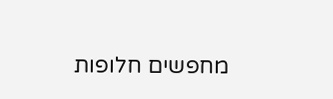מחפשים חלופות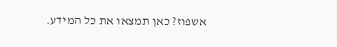אשפוז? כאן תמצאו את כל המידע.